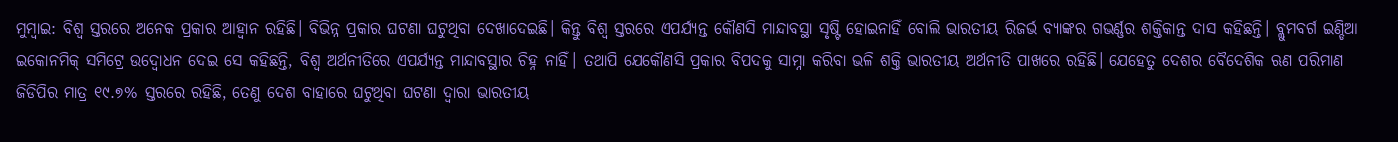ମୁମ୍ବାଇ: ବିଶ୍ବ ସ୍ତରରେ ଅନେକ ପ୍ରକାର ଆହ୍ବାନ ରହିଛି। ବିଭିନ୍ନ ପ୍ରକାର ଘଟଣା ଘଟୁଥିବା ଦେଖାଦେଇଛି। କିନ୍ତୁ ବିଶ୍ବ ସ୍ତରରେ ଏପର୍ଯ୍ୟନ୍ତ କୌଣସି ମାନ୍ଦାବସ୍ଥା ସୃଷ୍ଟି ହୋଇନାହିଁ ବୋଲି ଭାରତୀୟ ରିଜର୍ଭ ବ୍ୟାଙ୍କର ଗଭର୍ଣ୍ଣର ଶକ୍ତିକାନ୍ତ ଦାସ କହିଛନ୍ତି। ବ୍ଲୁମବର୍ଗ ଇଣ୍ଡିଆ ଇକୋନମିକ୍ ସମିଟ୍ରେ ଉଦ୍ବୋଧନ ଦେଇ ସେ କହିଛନ୍ତି, ବିଶ୍ବ ଅର୍ଥନୀତିରେ ଏପର୍ଯ୍ୟନ୍ତ ମାନ୍ଦାବସ୍ଥାର ଚିହ୍ନ ନାହିଁ। ତଥାପି ଯେକୌଣସି ପ୍ରକାର ବିପଦକୁ ସାମ୍ନା କରିବା ଭଳି ଶକ୍ତି ଭାରତୀୟ ଅର୍ଥନୀତି ପାଖରେ ରହିଛି। ଯେହେତୁ ଦେଶର ବୈଦେଶିକ ଋଣ ପରିମାଣ ଜିଡିପିର ମାତ୍ର ୧୯.୭% ସ୍ତରରେ ରହିଛି, ତେଣୁ ଦେଶ ବାହାରେ ଘଟୁଥିବା ଘଟଣା ଦ୍ବାରା ଭାରତୀୟ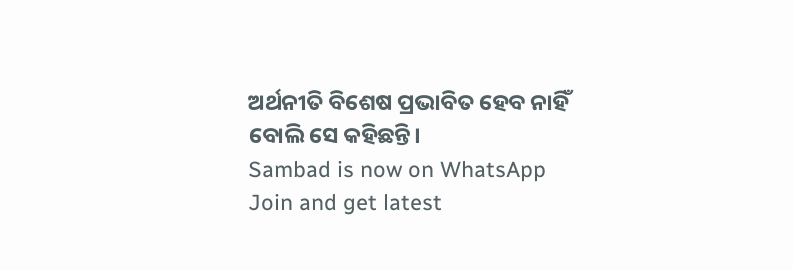ଅର୍ଥନୀତି ବିଶେଷ ପ୍ରଭାବିତ ହେବ ନାହିଁ ବୋଲି ସେ କହିଛନ୍ତି।
Sambad is now on WhatsApp
Join and get latest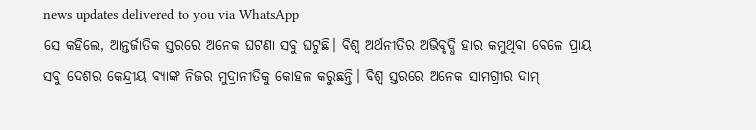news updates delivered to you via WhatsApp
ସେ କହିଲେ, ଆନ୍ତର୍ଜାତିକ ସ୍ତରରେ ଅନେକ ଘଟଣା ସବୁ ଘଟୁଛି। ବିଶ୍ବ ଅର୍ଥନୀତିର ଅଭିବୃଦ୍ଧି ହାର କମୁଥିବା ବେଳେ ପ୍ରାୟ ସବୁ ଦେଶର କେନ୍ଦ୍ରୀୟ ବ୍ୟାଙ୍କ ନିଜର ମୁଦ୍ରାନୀତିକୁ କୋହଳ କରୁଛନ୍ତି। ବିଶ୍ବ ସ୍ତରରେ ଅନେକ ସାମଗ୍ରୀର ଦାମ୍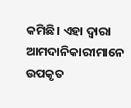କମିଛି। ଏହା ଦ୍ବାରା ଆମଦାନିକାରୀମାନେ ଉପକୃତ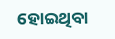ହୋଇଥିବା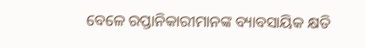ବେଳେ ରପ୍ତାନିକାରୀମାନଙ୍କ ବ୍ୟାବସାୟିକ କ୍ଷତି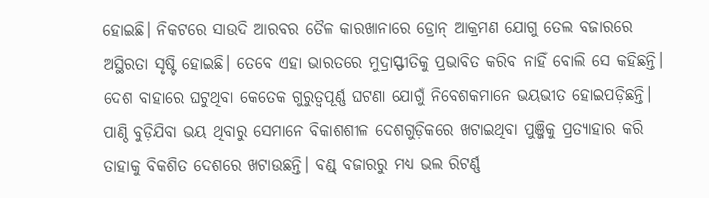ହୋଇଛି। ନିକଟରେ ସାଉଦି ଆରବର ତୈଳ କାରଖାନାରେ ଡ୍ରୋନ୍ ଆକ୍ରମଣ ଯୋଗୁ ତେଲ ବଜାରରେ ଅସ୍ଥିରତା ସୃଷ୍ଟି ହୋଇଛି। ତେବେ ଏହା ଭାରତରେ ମୁଦ୍ରାସ୍ଫୀତିକୁ ପ୍ରଭାବିତ କରିବ ନାହିଁ ବୋଲି ସେ କହିଛନ୍ତି। ଦେଶ ବାହାରେ ଘଟୁଥିବା କେତେକ ଗୁରୁତ୍ବପୂର୍ଣ୍ଣ ଘଟଣା ଯୋଗୁଁ ନିବେଶକମାନେ ଭୟଭୀତ ହୋଇପଡ଼ିଛନ୍ତି। ପାଣ୍ଠି ବୁଡ଼ିଯିବା ଭୟ ଥିବାରୁ ସେମାନେ ବିକାଶଶୀଳ ଦେଶଗୁଡ଼ିକରେ ଖଟାଇଥିବା ପୁଞ୍ଜିକୁ ପ୍ରତ୍ୟାହାର କରି ତାହାକୁ ବିକଶିତ ଦେଶରେ ଖଟାଉଛନ୍ତି। ବଣ୍ଡ୍ ବଜାରରୁ ମଧ୍ୟ ଭଲ ରିଟର୍ଣ୍ଣ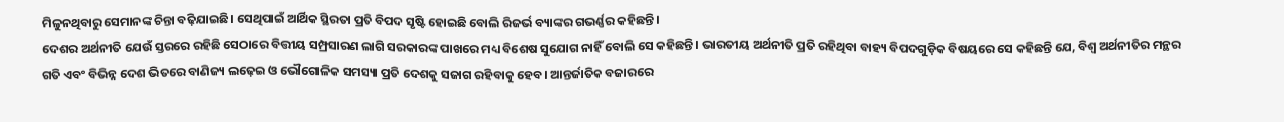ମିଳୁନଥିବାରୁ ସେମାନଙ୍କ ଚିନ୍ତା ବଢ଼ିଯାଇଛି। ସେଥିପାଇଁ ଆର୍ଥିକ ସ୍ଥିରତା ପ୍ରତି ବିପଦ ସୃଷ୍ଟି ହୋଇଛି ବୋଲି ରିଜର୍ଭ ବ୍ୟାଙ୍କର ଗଭର୍ଣ୍ଣର କହିଛନ୍ତି।
ଦେଶର ଅର୍ଥନୀତି ଯେଉଁ ସ୍ତରରେ ରହିଛି ସେଠାରେ ବିତ୍ତୀୟ ସମ୍ପ୍ରସାରଣ ଲାଗି ସରକାରଙ୍କ ପାଖରେ ମଧ୍ୟ ବିଶେଷ ସୁଯୋଗ ନାହିଁ ବୋଲି ସେ କହିଛନ୍ତି। ଭାରତୀୟ ଅର୍ଥନୀତି ପ୍ରତି ରହିଥିବା ବାହ୍ୟ ବିପଦଗୁଡ଼ିକ ବିଷୟରେ ସେ କହିଛନ୍ତି ଯେ, ବିଶ୍ବ ଅର୍ଥନୀତିର ମନ୍ଥର ଗତି ଏବଂ ବିଭିନ୍ନ ଦେଶ ଭିତରେ ବାଣିଜ୍ୟ ଲଢ଼େଇ ଓ ଭୌଗୋଳିକ ସମସ୍ୟା ପ୍ରତି ଦେଶକୁ ସଜାଗ ରହିବାକୁ ହେବ। ଆନ୍ତର୍ଜାତିକ ବଜାରରେ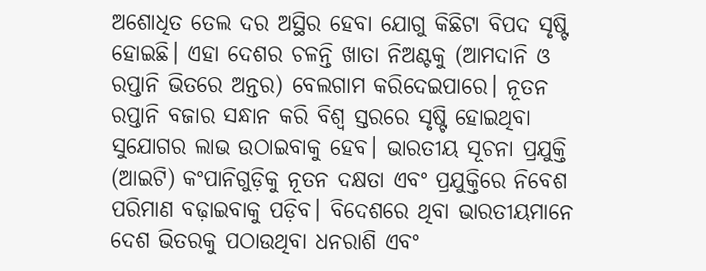ଅଶୋଧିତ ତେଲ ଦର ଅସ୍ଥିର ହେବା ଯୋଗୁ କିଛିଟା ବିପଦ ସୃଷ୍ଟି ହୋଇଛି। ଏହା ଦେଶର ଚଳନ୍ତି ଖାତା ନିଅଣ୍ଟକୁ (ଆମଦାନି ଓ ରପ୍ତାନି ଭିତରେ ଅନ୍ତର) ବେଲଗାମ କରିଦେଇପାରେ। ନୂତନ ରପ୍ତାନି ବଜାର ସନ୍ଧାନ କରି ବିଶ୍ବ ସ୍ତରରେ ସୃଷ୍ଟି ହୋଇଥିବା ସୁଯୋଗର ଲାଭ ଉଠାଇବାକୁ ହେବ। ଭାରତୀୟ ସୂଚନା ପ୍ରଯୁକ୍ତି (ଆଇଟି) କଂପାନିଗୁଡ଼ିକୁ ନୂତନ ଦକ୍ଷତା ଏବଂ ପ୍ରଯୁକ୍ତିରେ ନିବେଶ ପରିମାଣ ବଢ଼ାଇବାକୁ ପଡ଼ିବ। ବିଦେଶରେ ଥିବା ଭାରତୀୟମାନେ ଦେଶ ଭିତରକୁ ପଠାଉଥିବା ଧନରାଶି ଏବଂ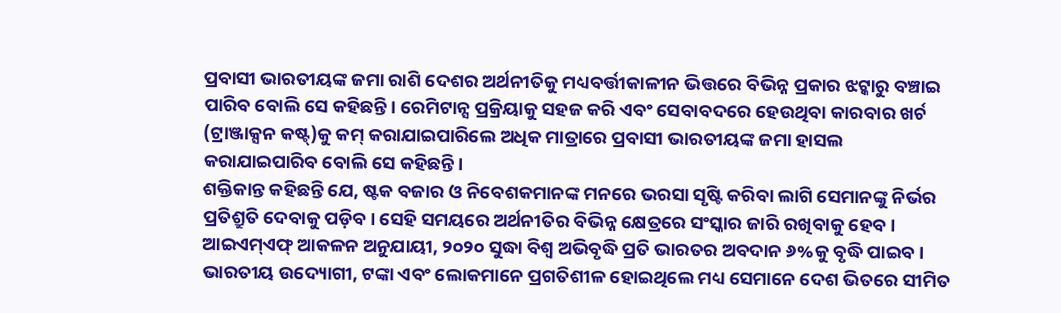ପ୍ରବାସୀ ଭାରତୀୟଙ୍କ ଜମା ରାଶି ଦେଶର ଅର୍ଥନୀତିକୁ ମଧ୍ୟବର୍ତ୍ତୀକାଳୀନ ଭିତ୍ତରେ ବିଭିନ୍ନ ପ୍ରକାର ଝଟ୍କାରୁ ବଞ୍ଚାଇ ପାରିବ ବୋଲି ସେ କହିଛନ୍ତି। ରେମିଟାନ୍ସ ପ୍ରକ୍ରିୟାକୁ ସହଜ କରି ଏବଂ ସେବାବଦରେ ହେଉଥିବା କାରବାର ଖର୍ଚ (ଟ୍ରାଞ୍ଜାକ୍ସନ କଷ୍ଟ୍)କୁ କମ୍ କରାଯାଇପାରିଲେ ଅଧିକ ମାତ୍ରାରେ ପ୍ରବାସୀ ଭାରତୀୟଙ୍କ ଜମା ହାସଲ କରାଯାଇପାରିବ ବୋଲି ସେ କହିଛନ୍ତି।
ଶକ୍ତିକାନ୍ତ କହିଛନ୍ତି ଯେ, ଷ୍ଟକ ବଜାର ଓ ନିବେଶକମାନଙ୍କ ମନରେ ଭରସା ସୃଷ୍ଟି କରିବା ଲାଗି ସେମାନଙ୍କୁ ନିର୍ଭର ପ୍ରତିଶ୍ରୁତି ଦେବାକୁ ପଡ଼ିବ। ସେହି ସମୟରେ ଅର୍ଥନୀତିର ବିଭିନ୍ନ କ୍ଷେତ୍ରରେ ସଂସ୍କାର ଜାରି ରଖିବାକୁ ହେବ। ଆଇଏମ୍ଏଫ୍ ଆକଳନ ଅନୁଯାୟୀ, ୨୦୨୦ ସୁଦ୍ଧା ବିଶ୍ବ ଅଭିବୃଦ୍ଧି ପ୍ରତି ଭାରତର ଅବଦାନ ୬%କୁ ବୃଦ୍ଧି ପାଇବ। ଭାରତୀୟ ଉଦ୍ୟୋଗୀ, ଟଙ୍କା ଏବଂ ଲୋକମାନେ ପ୍ରଗତିଶୀଳ ହୋଇଥିଲେ ମଧ୍ୟ ସେମାନେ ଦେଶ ଭିତରେ ସୀମିତ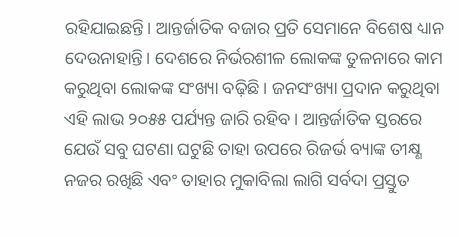ରହିଯାଇଛନ୍ତି। ଆନ୍ତର୍ଜାତିକ ବଜାର ପ୍ରତି ସେମାନେ ବିଶେଷ ଧ୍ୟାନ ଦେଉନାହାନ୍ତି। ଦେଶରେ ନିର୍ଭରଶୀଳ ଲୋକଙ୍କ ତୁଳନାରେ କାମ କରୁଥିବା ଲୋକଙ୍କ ସଂଖ୍ୟା ବଢ଼ିଛି। ଜନସଂଖ୍ୟା ପ୍ରଦାନ କରୁଥିବା ଏହି ଲାଭ ୨୦୫୫ ପର୍ଯ୍ୟନ୍ତ ଜାରି ରହିବ। ଆନ୍ତର୍ଜାତିକ ସ୍ତରରେ ଯେଉଁ ସବୁ ଘଟଣା ଘଟୁଛି ତାହା ଉପରେ ରିଜର୍ଭ ବ୍ୟାଙ୍କ ତୀକ୍ଷ୍ଣ ନଜର ରଖିଛି ଏବଂ ତାହାର ମୁକାବିଲା ଲାଗି ସର୍ବଦା ପ୍ରସ୍ତୁତ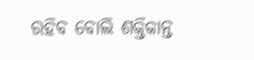ରହିବ ବୋଲି ଶକ୍ତିକାନ୍ତ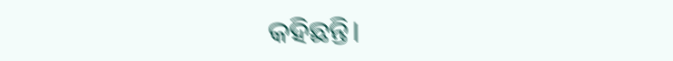କହିଛନ୍ତି।